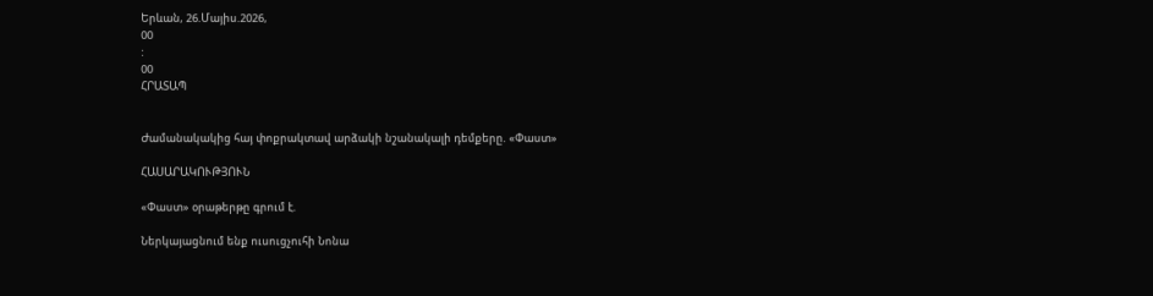Երևան, 26.Մայիս.2026,
00
:
00
ՀՐԱՏԱՊ


Ժամանակակից հայ փոքրակտավ արձակի նշանակալի դեմքերը. «Փաստ»

ՀԱՍԱՐԱԿՈՒԹՅՈՒՆ

«Փաստ» օրաթերթը գրում է.

Ներկայացնում ենք ուսուցչուհի Նոնա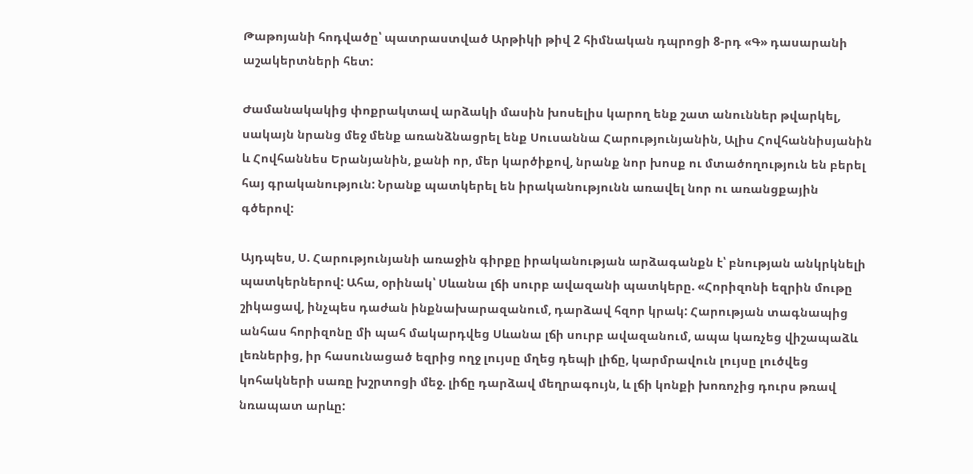Թաթոյանի հոդվածը՝ պատրաստված Արթիկի թիվ 2 հիմնական դպրոցի 8-րդ «Գ» դասարանի աշակերտների հետ:

Ժամանակակից փոքրակտավ արձակի մասին խոսելիս կարող ենք շատ անուններ թվարկել, սակայն նրանց մեջ մենք առանձնացրել ենք Սուսաննա Հարությունյանին, Ալիս Հովհաննիսյանին և Հովհաննես Երանյանին, քանի որ, մեր կարծիքով, նրանք նոր խոսք ու մտածողություն են բերել հայ գրականություն: Նրանք պատկերել են իրականությունն առավել նոր ու առանցքային գծերով:

Այդպես, Ս. Հարությունյանի առաջին գիրքը իրականության արձագանքն է՝ բնության անկրկնելի պատկերներով: Ահա, օրինակ՝ Սևանա լճի սուրբ ավազանի պատկերը. «Հորիզոնի եզրին մութը շիկացավ, ինչպես դաժան ինքնախարազանում, դարձավ հզոր կրակ: Հարության տագնապից անհաս հորիզոնը մի պահ մակարդվեց Սևանա լճի սուրբ ավազանում, ապա կառչեց վիշապաձև լեռներից, իր հասունացած եզրից ողջ լույսը մղեց դեպի լիճը, կարմրավուն լույսը լուծվեց կոհակների սառը խշրտոցի մեջ. լիճը դարձավ մեղրագույն, և լճի կոնքի խոռոչից դուրս թռավ նռապատ արևը: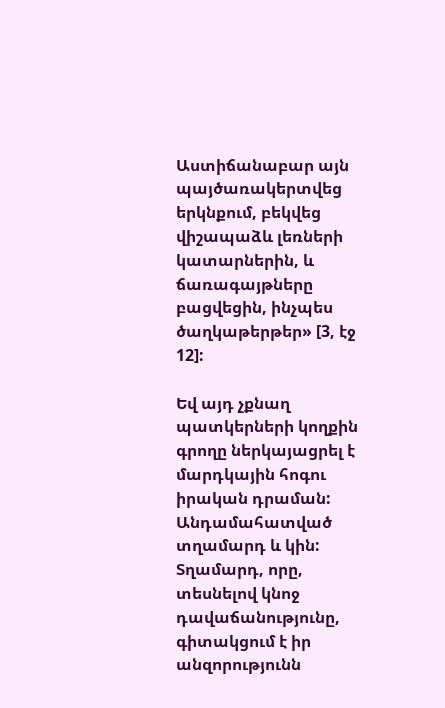Աստիճանաբար այն պայծառակերտվեց երկնքում, բեկվեց վիշապաձև լեռների կատարներին, և ճառագայթները բացվեցին, ինչպես ծաղկաթերթեր» [3, էջ 12]:

Եվ այդ չքնաղ պատկերների կողքին գրողը ներկայացրել է մարդկային հոգու իրական դրաման: Անդամահատված տղամարդ և կին: Տղամարդ, որը, տեսնելով կնոջ դավաճանությունը, գիտակցում է իր անզորությունն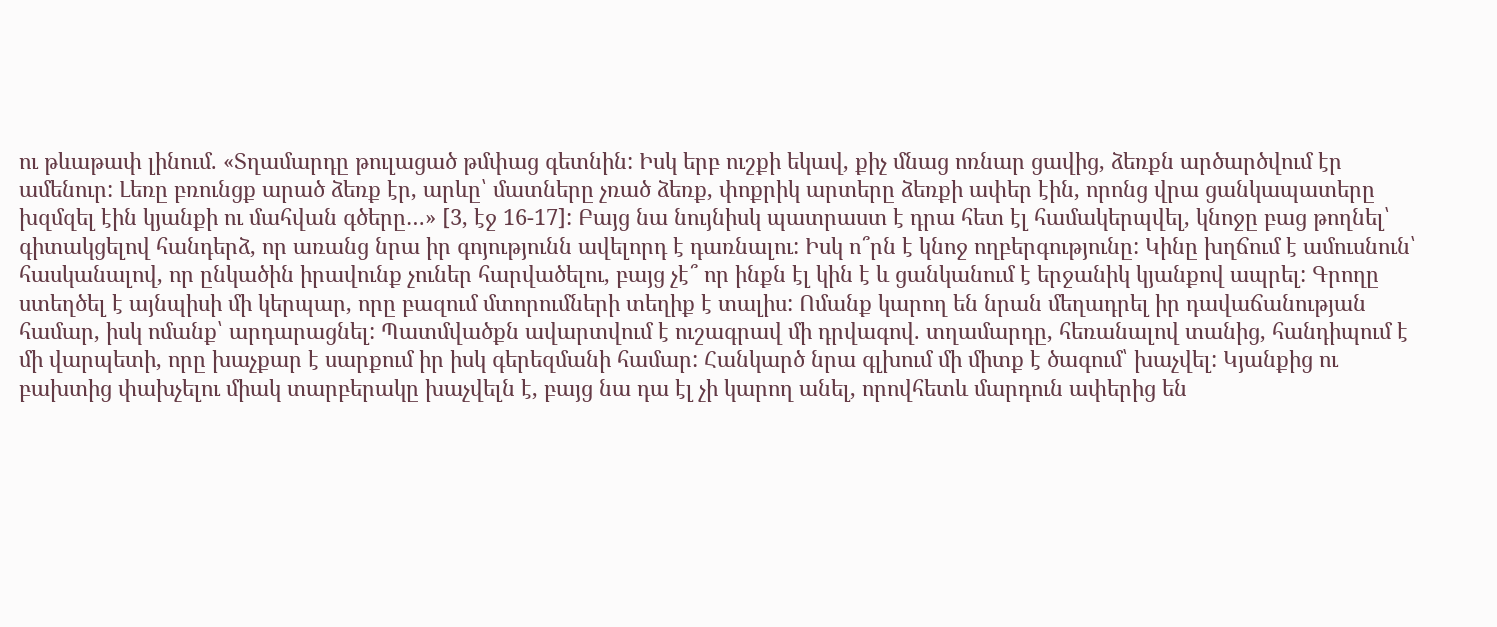ու թևաթափ լինում. «Տղամարդը թուլացած թմփաց գետնին: Իսկ երբ ուշքի եկավ, քիչ մնաց ոռնար ցավից, ձեռքն արծարծվում էր ամենուր: Լեռը բռունցք արած ձեռք էր, արևը՝ մատները չռած ձեռք, փոքրիկ արտերը ձեռքի ափեր էին, որոնց վրա ցանկապատերը խզմզել էին կյանքի ու մահվան գծերը…» [3, էջ 16-17]: Բայց նա նույնիսկ պատրաստ է դրա հետ էլ համակերպվել, կնոջը բաց թողնել՝ գիտակցելով հանդերձ, որ առանց նրա իր գոյությունն ավելորդ է դառնալու: Իսկ ո՞րն է կնոջ ողբերգությունը: Կինը խղճում է ամուսնուն՝ հասկանալով, որ ընկածին իրավունք չուներ հարվածելու, բայց չէ՞ որ ինքն էլ կին է և ցանկանում է երջանիկ կյանքով ապրել: Գրողը ստեղծել է այնպիսի մի կերպար, որը բազում մտորումների տեղիք է տալիս: Ոմանք կարող են նրան մեղադրել իր դավաճանության համար, իսկ ոմանք՝ արդարացնել: Պատմվածքն ավարտվում է ուշագրավ մի դրվագով. տղամարդը, հեռանալով տանից, հանդիպում է մի վարպետի, որը խաչքար է սարքում իր իսկ գերեզմանի համար: Հանկարծ նրա գլխում մի միտք է ծագում՝ խաչվել: Կյանքից ու բախտից փախչելու միակ տարբերակը խաչվելն է, բայց նա դա էլ չի կարող անել, որովհետև մարդուն ափերից են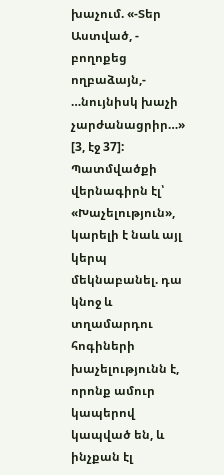խաչում. «-Տեր Աստված, - բողոքեց ողբաձայն,- …նույնիսկ խաչի չարժանացրիր…» [3, էջ 37]: Պատմվածքի վերնագիրն էլ՝ «Խաչելություն», կարելի է նաև այլ կերպ մեկնաբանել. դա կնոջ և տղամարդու հոգիների խաչելությունն է, որոնք ամուր կապերով կապված են, և ինչքան էլ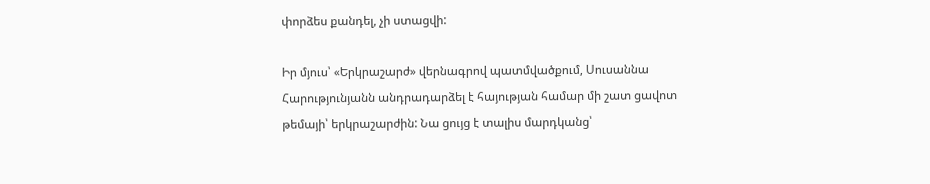փորձես քանդել, չի ստացվի:

Իր մյուս՝ «Երկրաշարժ» վերնագրով պատմվածքում, Սուսաննա Հարությունյանն անդրադարձել է հայության համար մի շատ ցավոտ թեմայի՝ երկրաշարժին: Նա ցույց է տալիս մարդկանց՝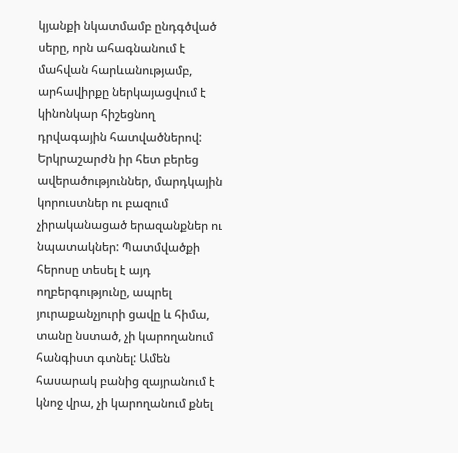կյանքի նկատմամբ ընդգծված սերը, որն ահագնանում է մահվան հարևանությամբ, արհավիրքը ներկայացվում է կինոնկար հիշեցնող դրվագային հատվածներով: Երկրաշարժն իր հետ բերեց ավերածություններ, մարդկային կորուստներ ու բազում չիրականացած երազանքներ ու նպատակներ: Պատմվածքի հերոսը տեսել է այդ ողբերգությունը, ապրել յուրաքանչյուրի ցավը և հիմա, տանը նստած, չի կարողանում հանգիստ գտնել: Ամեն հասարակ բանից զայրանում է կնոջ վրա, չի կարողանում քնել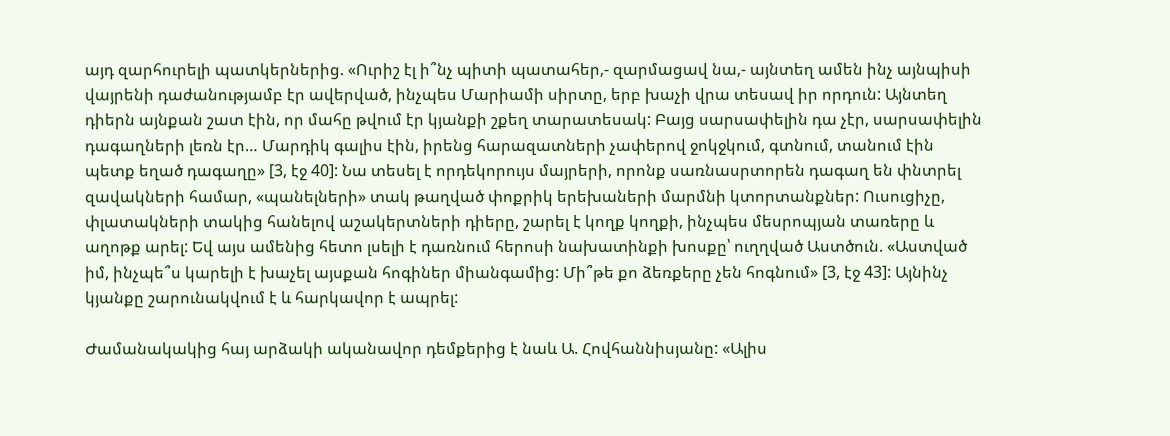այդ զարհուրելի պատկերներից. «Ուրիշ էլ ի՞նչ պիտի պատահեր,- զարմացավ նա,- այնտեղ ամեն ինչ այնպիսի վայրենի դաժանությամբ էր ավերված, ինչպես Մարիամի սիրտը, երբ խաչի վրա տեսավ իր որդուն: Այնտեղ դիերն այնքան շատ էին, որ մահը թվում էր կյանքի շքեղ տարատեսակ: Բայց սարսափելին դա չէր, սարսափելին դագաղների լեռն էր… Մարդիկ գալիս էին, իրենց հարազատների չափերով ջոկջկում, գտնում, տանում էին պետք եղած դագաղը» [3, էջ 40]: Նա տեսել է որդեկորույս մայրերի, որոնք սառնասրտորեն դագաղ են փնտրել զավակների համար, «պանելների» տակ թաղված փոքրիկ երեխաների մարմնի կտորտանքներ: Ուսուցիչը, փլատակների տակից հանելով աշակերտների դիերը, շարել է կողք կողքի, ինչպես մեսրոպյան տառերը և աղոթք արել: Եվ այս ամենից հետո լսելի է դառնում հերոսի նախատինքի խոսքը՝ ուղղված Աստծուն. «Աստված իմ, ինչպե՞ս կարելի է խաչել այսքան հոգիներ միանգամից: Մի՞թե քո ձեռքերը չեն հոգնում» [3, էջ 43]: Այնինչ կյանքը շարունակվում է և հարկավոր է ապրել:

Ժամանակակից հայ արձակի ականավոր դեմքերից է նաև Ա. Հովհաննիսյանը: «Ալիս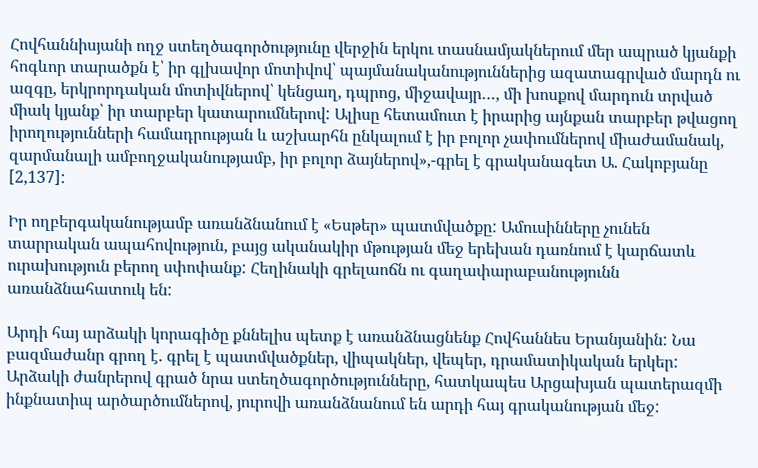Հովհաննիսյանի ողջ ստեղծագործությունը վերջին երկու տասնամյակներում մեր ապրած կյանքի հոգևոր տարածքն է՝ իր գլխավոր մոտիվով՝ պայմանականություններից ազատագրված մարդն ու ազգը, երկրորդական մոտիվներով՝ կենցաղ, դպրոց, միջավայր…, մի խոսքով մարդուն տրված միակ կյանք՝ իր տարբեր կատարումներով: Ալիսը հետամուտ է իրարից այնքան տարբեր թվացող իրողությունների համադրության և աշխարհն ընկալում է իր բոլոր չափումներով միաժամանակ, զարմանալի ամբողջականությամբ, իր բոլոր ձայներով»,-գրել է գրականագետ Ա. Հակոբյանը [2,137]:

Իր ողբերգականությամբ առանձնանում է «Եսթեր» պատմվածքը: Ամուսինները չունեն տարրական ապահովություն, բայց ականակիր մթության մեջ երեխան դառնում է կարճատև ուրախություն բերող սփոփանք: Հեղինակի գրելաոճն ու գաղափարաբանությունն առանձնահատուկ են:

Արդի հայ արձակի կորագիծը քննելիս պետք է առանձնացնենք Հովհաննես Երանյանին: Նա բազմաժանր գրող է. գրել է պատմվածքներ, վիպակներ, վեպեր, դրամատիկական երկեր: Արձակի ժանրերով գրած նրա ստեղծագործությունները, հատկապես Արցախյան պատերազմի ինքնատիպ արծարծումներով, յուրովի առանձնանում են արդի հայ գրականության մեջ: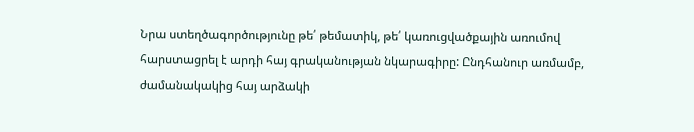Նրա ստեղծագործությունը թե՛ թեմատիկ, թե՛ կառուցվածքային առումով հարստացրել է արդի հայ գրականության նկարագիրը: Ընդհանուր առմամբ, ժամանակակից հայ արձակի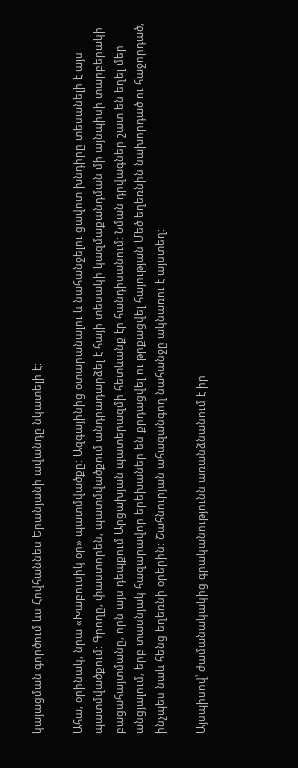կայացման գործում ևս Հովհաննես Երանյանի ավանդը նկատելի է:

Ահա, օրինակ, նրա «Խաբուսիկ օր» պատմվածքը: Ազգայինից օտարանալու և նահանջելու ցավոտ խնդիրը տեսանելի է այս պատմվածքում: Գրողը, փաստորեն, պատմվածքում անդրադարձել է հայի տեսակի կազմաքանդման մի այնպիսի տարբերակի բացահայտմանը, որն այս դեպքում Արցախյան պատերազմի հետևանք էր հանդիսանում: Նման դրվագներ շատ են եղել մեր անցյալում, երբ տասնյակ հազարավոր երեխաներ են քրդացվել ու թրքացվել հայության Մեծ եղեռնին նախորդած ու հաջորդած, ինչպես նաև հենց եղեռնի օրերին: Շահնուրյան ահազանգող նահանջը ակնառու է այստեղ:

Այսպիսով՝ ժամանակակից գրականությունն առանձնանում է իր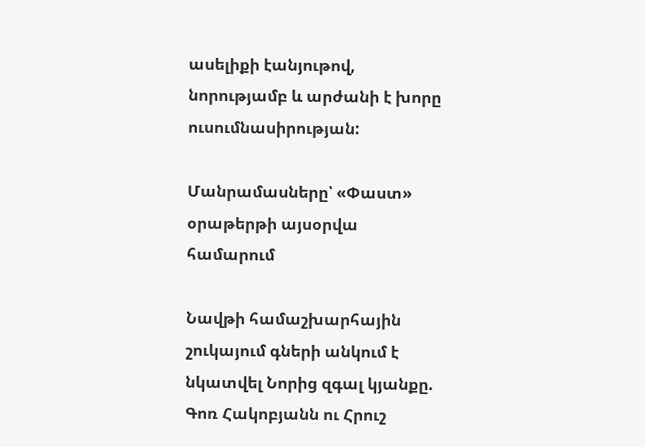ասելիքի էանյութով, նորությամբ և արժանի է խորը ուսումնասիրության:

Մանրամասները՝ «Փաստ» օրաթերթի այսօրվա համարում

Նավթի համաշխարհային շուկայում գների անկում է նկատվել Նորից զգալ կյանքը. Գոռ Հակոբյանն ու Հրուշ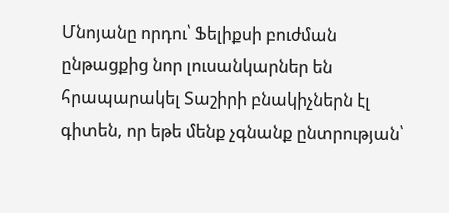Մնոյանը որդու՝ Ֆելիքսի բուժման ընթացքից նոր լուսանկարներ են հրապարակել Տաշիրի բնակիչներն էլ գիտեն, որ եթե մենք չգնանք ընտրության՝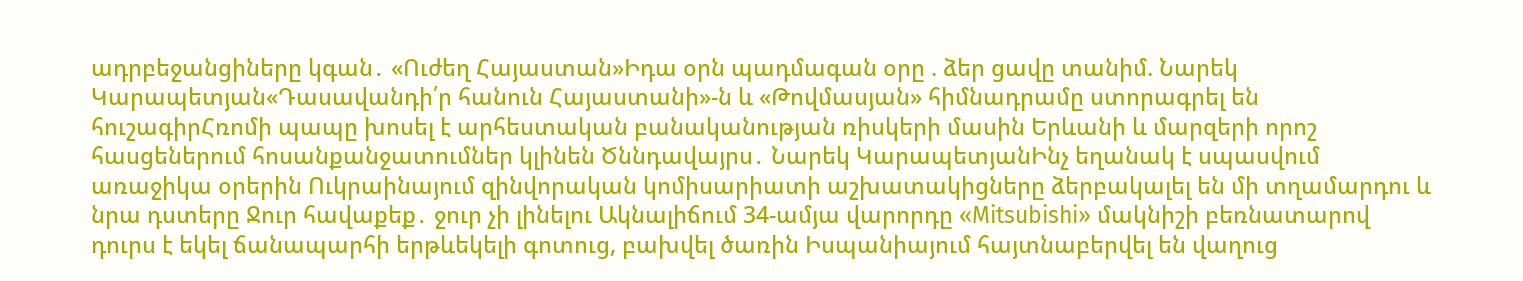ադրբեջանցիները կգան․ «Ուժեղ Հայաստան»Իդա օրն պադմագան օրը . ձեր ցավը տանիմ. Նարեկ Կարապետյան«Դասավանդի՛ր հանուն Հայաստանի»-ն և «Թովմասյան» հիմնադրամը ստորագրել են հուշագիրՀռոմի պապը խոսել է արհեստական բանականության ռիսկերի մասին Երևանի և մարզերի որոշ հասցեներում հոսանքանջատումներ կլինեն Ծննդավայրս․ Նարեկ ԿարապետյանԻնչ եղանակ է սպասվում առաջիկա օրերին Ուկրաինայում զինվորական կոմիսարիատի աշխատակիցները ձերբակալել են մի տղամարդու և նրա դստերը Ջուր հավաքեք․ ջուր չի լինելու Ակնալիճում 34-ամյա վարորդը «Mitsubishi» մակնիշի բեռնատարով դուրս է եկել ճանապարհի երթևեկելի գոտուց, բախվել ծառին Իսպանիայում հայտնաբերվել են վաղուց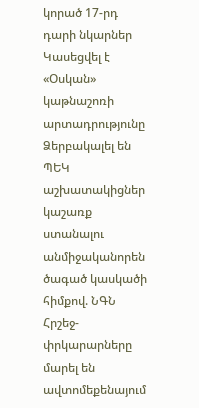կորած 17-րդ դարի նկարներ Կասեցվել է «Օսկան» կաթնաշոռի արտադրությունը Ձերբակալել են ՊԵԿ աշխատակիցներ կաշառք ստանալու անմիջականորեն ծագած կասկածի հիմքով. ՆԳՆ Հրշեջ-փրկարարները մարել են ավտոմեքենայում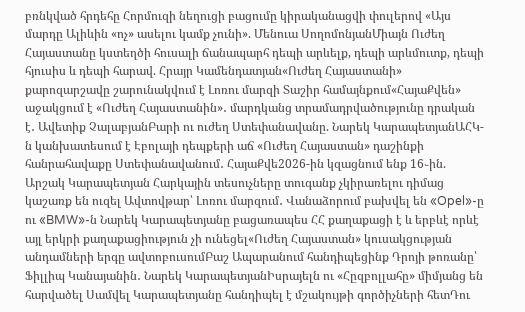բռնկված հրդեհը Հորմուզի նեղուցի բացումը կիրականացվի փուլերով «Այս մարդը Ալիևին «ոչ» ասելու կամք չունի». Մենուա ՍողոմոնյանՄիայն Ուժեղ Հայաստանը կստեղծի հուսալի ճանապարհ դեպի արևելք, դեպի արևմուտք, դեպի հյուսիս և դեպի հարավ. Հրայր Կամենդատյան«Ուժեղ Հայաստանի» քարոզարշավը շարունակվում է Լոռու մարզի Տաշիր համայնքում«ՀայաՔվեն» աջակցում է «Ուժեղ Հայաստանին»․ մարդկանց տրամադրվածությունը դրական է․ Ավետիք ՉալաբյանԲարի ու ուժեղ Ստեփանավանը. Նարեկ ԿարապետյանԱՀԿ-ն կանխատեսում է Էբոլայի դեպքերի աճ «Ուժեղ Հայաստան» դաշինքի հանրահավաքը Ստեփանավանում․ ՀայաՔվե2026-ին կզացնում ենք 16֊ին. Արշակ Կարապետյան Հարկային տեսուչները տուգանք չկիրառելու դիմաց կաշառք են ուզել Ավտովթար՝ Լոռու մարզում․ Վանաձորում բախվել են «Opel»-ը ու «BMW»-ն Նարեկ Կարապետյանը բացառապես ՀՀ քաղաքացի է և երբևէ որևէ այլ երկրի քաղաքացիություն չի ունեցել«Ուժեղ Հայաստան» կուսակցության անդամների երգը ավտոբուսումԲաշ Ապարանում հանդիպեցինք Դրոյի թոռանը՝ Ֆիլլիպ Կանայանին․ Նարեկ ԿարապետյանԻսրայելն ու «Հըզբոլլահը» միմյանց են հարվածել Սամվել Կարապետյանը հանդիպել է մշակույթի գործիչների հետԴու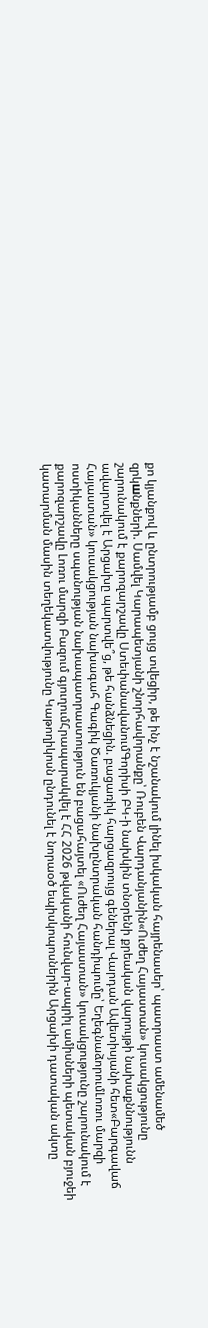քո կյանքով և ընտրությամբ ցույց տվեցիր, թե ինչ է նշանակում լինել իսկական հայրենասեր՝ պատրաստ ամենամեծ զրկшնքների. Սամվել Կարապետյանի շնորհավորանքը՝ Ռուբեն Վարդանյանին«Ուժեղ Հայաստան» կուսակցությունը շարունակում է քարոզարշավը ՍտեփանավանումԳորիսի ԲԿ-ի նախկին տնօրենի քրեական վարույթի նախաքննությունն ավարտվել է Արցախը պարտվե՞ց, թե հանձնեցին. բացառիկ հարցազրույց գեներալ Վարդան Ավետիսյանի հետ«Բարգավաճ Հայաստան» կուսակցության նախագահ Գագիկ Ծառուկյանի նախընտրական հանդիպումը՝ ԵղեգնաձորումԼոռու մարզի ոստիկանները սպանության նախապատրաստություն են բացահայտել «Ուժեղ Հայաստան» կուսակցությունը շարունակում է քարոզարշավը Լոռու մարզի Բազում գյուղումՀրապարակվել է ՀՀ 2026 թվականի հունվար-ապրիլ ամիսների պետական բյուջեի կատարման մասին տեղեկատվությունը Կաթողիկոսն ընդունել է նորաօծ եպիսկոպոսներին Արցախի դատական ակտը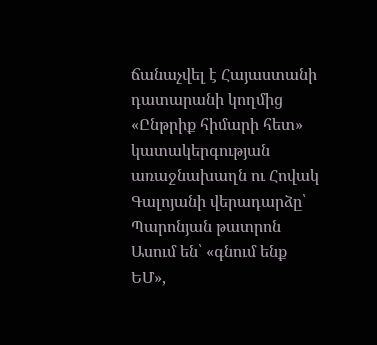ճանաչվել է Հայաստանի դատարանի կողմից «Ընթրիք հիմարի հետ» կատակերգության առաջնախաղն ու Հովակ Գալոյանի վերադարձը՝ Պարոնյան թատրոն Ասում են՝ «գնում ենք ԵՄ»,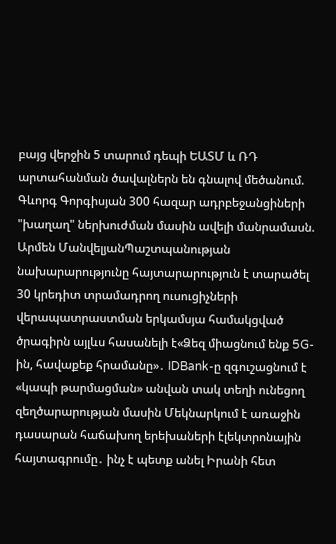բայց վերջին 5 տարում դեպի ԵԱՏՄ և ՌԴ արտահանման ծավալներն են գնալով մեծանում. Գևորգ Գորգիսյան 300 հազար ադրբեջանցիների "խաղաղ" ներխուժման մասին ավելի մանրամասն. Արմեն ՄանվելյանՊաշտպանության նախարարությունը հայտարարություն է տարածել 30 կրեդիտ տրամադրող ուսուցիչների վերապատրաստման երկամսյա համակցված ծրագիրն այլևս հասանելի է«Ձեզ միացնում ենք 5G-ին, հավաքեք հրամանը»․ IDBank-ը զգուշացնում է «կապի թարմացման» անվան տակ տեղի ունեցող զեղծարարության մասին Մեկնարկում է առաջին դասարան հաճախող երեխաների էլեկտրոնային հայտագրումը․ ինչ է պետք անել Իրանի հետ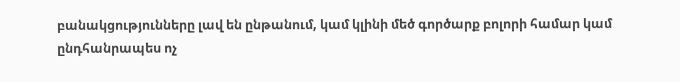բանակցությունները լավ են ընթանում, կամ կլինի մեծ գործարք բոլորի համար կամ ընդհանրապես ոչ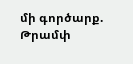մի գործարք. Թրամփ